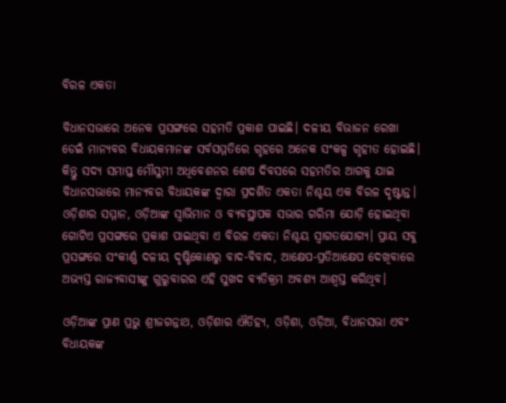ବିରଳ ଏକତା

ବିଧାନସଭାରେ ଅନେକ ପ୍ରସଙ୍ଗରେ ସହମତି ପ୍ରକାଶ ପାଇଛି। ଦଳୀୟ ବିଭାଜନ ରେଖା ଡେଇଁ ମାନ୍ୟବର ବିଧାୟକମାନଙ୍କ ସର୍ବସମ୍ମତିରେ ଗୃହରେ ଅନେକ ସଂକଳ୍ପ ଗୃହୀତ ହୋଇଛି। କିନ୍ତୁ ସଦ୍ୟ ସମାପ୍ତ ମୌସୁମୀ ଅଧିବେଶନର ଶେଷ ଦିବସରେ ସହମତିର ଆଗକୁ ଯାଇ ବିଧାନସଭାରେ ମାନ୍ୟବର ବିଧାୟକଙ୍କ ଦ୍ୱାରା ପ୍ରଦର୍ଶିତ ଏକତା ନିଶ୍ଚୟ ଏକ ବିରଳ ଦୃଷ୍ଟାନ୍ତ। ଓଡ଼ିଶାର ସମ୍ମାନ, ଓଡ଼ିଆଙ୍କ ସ୍ୱାଭିମାନ ଓ ବ୍ୟବସ୍ଥାପକ ସଭାର ଗରିମା ଯୋଡ଼ି ହୋଇଥିବା ଗୋଟିଏ ପ୍ରସଙ୍ଗରେ ପ୍ରକାଶ ପାଇଥିବା ଏ ବିରଳ ଏକତା ନିଶ୍ଚୟ ସ୍ୱାଗତଯୋଗ୍ୟ। ପ୍ରାୟ ସବୁ ପ୍ରସଙ୍ଗରେ ସଂକୀର୍ଣ୍ଣ ଦଳୀୟ ଦୃଷ୍ଟିକୋଣରୁ ବାଦ-ବିବାଦ, ଆକ୍ଷେପ-ପ୍ରତିଆକ୍ଷେପ ଦେଖିବାରେ ଅଭ୍ୟସ୍ତ ରାଜ୍ୟବାସୀଙ୍କୁ ଗୁରୁବାରର ଏହି ସୁଖଦ ବ୍ୟତିକ୍ରମ ଅବଶ୍ୟ ଆଶ୍ୱସ୍ତ କରିଥିବ।

ଓଡ଼ିଆଙ୍କ ପ୍ରାଣ ପ୍ରଭୁ ଶ୍ରୀଜଗନ୍ନାଥ, ଓଡ଼ିଶାର ଐତିହ୍ୟ, ଓଡ଼ିଶା, ଓଡ଼ିଆ, ବିଧାନସଭା ଏବଂ ବିଧାୟକଙ୍କ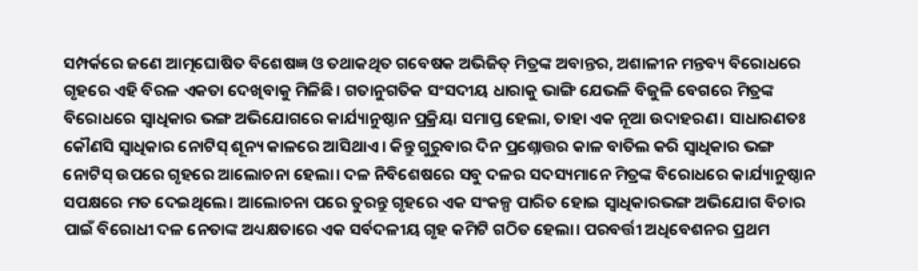ସମ୍ପର୍କରେ ଜଣେ ଆତ୍ମଘୋଷିତ ବିଶେଷଜ୍ଞ ଓ ତଥାକଥିତ ଗବେଷକ ଅଭିଜିତ୍‌ ମିତ୍ରଙ୍କ ଅବାନ୍ତର, ଅଶାଳୀନ ମନ୍ତବ୍ୟ ବିରୋଧରେ ଗୃହରେ ଏହି ବିରଳ ଏକତା ଦେଖିବାକୁ ମିଳିଛି। ଗତାନୁଗତିକ ସଂସଦୀୟ ଧାରାକୁ ଭାଙ୍ଗି ଯେଭଳି ବିଜୁଳି ବେଗରେ ମିତ୍ରଙ୍କ ବିରୋଧରେ ସ୍ୱାଧିକାର ଭଙ୍ଗ ଅଭିଯୋଗରେ କାର୍ଯ୍ୟାନୁଷ୍ଠାନ ପ୍ରକ୍ରିୟା ସମାପ୍ତ ହେଲା, ତାହା ଏକ ନୂଆ ଉଦାହରଣ। ସାଧାରଣତଃ କୌଣସି ସ୍ୱାଧିକାର ନୋଟିସ୍‌ ଶୂନ୍ୟ କାଳରେ ଆସିଥାଏ। କିନ୍ତୁ ଗୁରୁବାର ଦିନ ପ୍ରଶ୍ନୋତ୍ତର କାଳ ବାତିଲ କରି ସ୍ୱାଧିକାର ଭଙ୍ଗ ନୋଟିସ୍‌ ଉପରେ ଗୃହରେ ଆଲୋଚନା ହେଲା। ଦଳ ନିବିଶେଷରେ ସବୁ ଦଳର ସଦସ୍ୟମାନେ ମିତ୍ରଙ୍କ ବିରୋଧରେ କାର୍ଯ୍ୟାନୁଷ୍ଠାନ ସପକ୍ଷରେ ମତ ଦେଇଥିଲେ। ଆଲୋଚନା ପରେ ତୁରନ୍ତୁ ଗୃହରେ ଏକ ସଂକଳ୍ପ ପାରିତ ହୋଇ ସ୍ୱାଧିକାରଭଙ୍ଗ ଅଭିଯୋଗ ବିଚାର ପାଇଁ ବିରୋଧୀ ଦଳ ନେତାଙ୍କ ଅଧ୍ୟକ୍ଷତାରେ ଏକ ସର୍ବଦଳୀୟ ଗୃହ କମିଟି ଗଠିତ ହେଲା। ପରବର୍ତ୍ତୀ ଅଧିବେଶନର ପ୍ରଥମ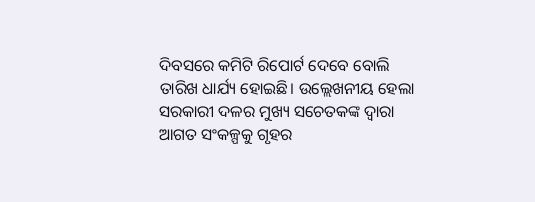ଦିବସରେ କମିଟି ରିପୋର୍ଟ ଦେବେ ବୋଲି ତାରିଖ ଧାର୍ଯ୍ୟ ହୋଇଛି। ଉଲ୍ଲେଖନୀୟ ହେଲା ସରକାରୀ ଦଳର ମୁଖ୍ୟ ସଚେତକଙ୍କ ଦ୍ୱାରା ଆଗତ ସଂକଳ୍ପକୁ ଗୃହର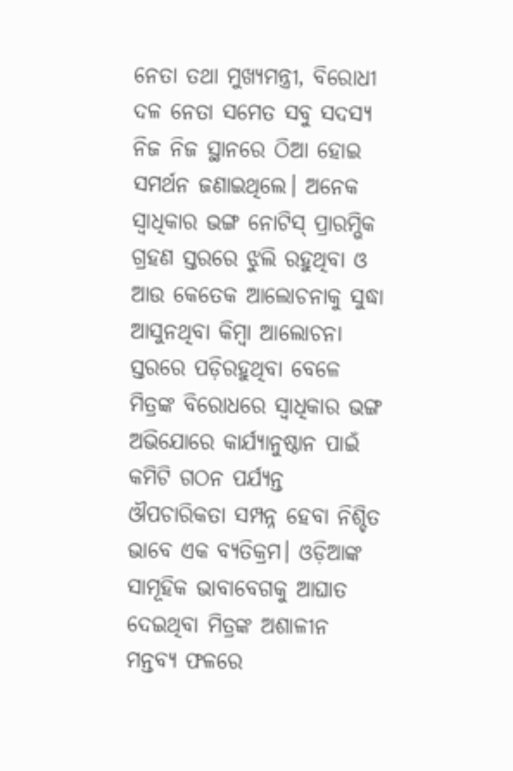ନେତା ତଥା ମୁଖ୍ୟମନ୍ତ୍ରୀ, ବିରୋଧୀ ଦଳ ନେତା ସମେତ ସବୁ ସଦସ୍ୟ ନିଜ ନିଜ ସ୍ଥାନରେ ଠିଆ ହୋଇ ସମର୍ଥନ ଜଣାଇଥିଲେ। ଅନେକ ସ୍ୱାଧିକାର ଭଙ୍ଗ ନୋଟିସ୍‌ ପ୍ରାରମ୍ଭିକ ଗ୍ରହଣ ସ୍ତରରେ ଝୁଲି ରହୁଥିବା ଓ ଆଉ କେତେକ ଆଲୋଚନାକୁ ସୁଦ୍ଧା ଆସୁନଥିବା କିମ୍ବା ଆଲୋଚନା ସ୍ତରରେ ପଡ଼ିରହୁଥିବା ବେଳେ ମିତ୍ରଙ୍କ ବିରୋଧରେ ସ୍ୱାଧିକାର ଭଙ୍ଗ ଅଭିଯୋରେ କାର୍ଯ୍ୟାନୁଷ୍ଠାନ ପାଇଁ କମିଟି ଗଠନ ପର୍ଯ୍ୟନ୍ତ ଔପଚାରିକତା ସମ୍ପନ୍ନ ହେବା ନିଶ୍ଚିତ ଭାବେ ଏକ ବ୍ୟତିକ୍ରମ। ଓଡ଼ିଆଙ୍କ ସାମୂହିକ ଭାବାବେଗକୁ ଆଘାତ ଦେଇଥିବା ମିତ୍ରଙ୍କ ଅଶାଳୀନ ମନ୍ତବ୍ୟ ଫଳରେ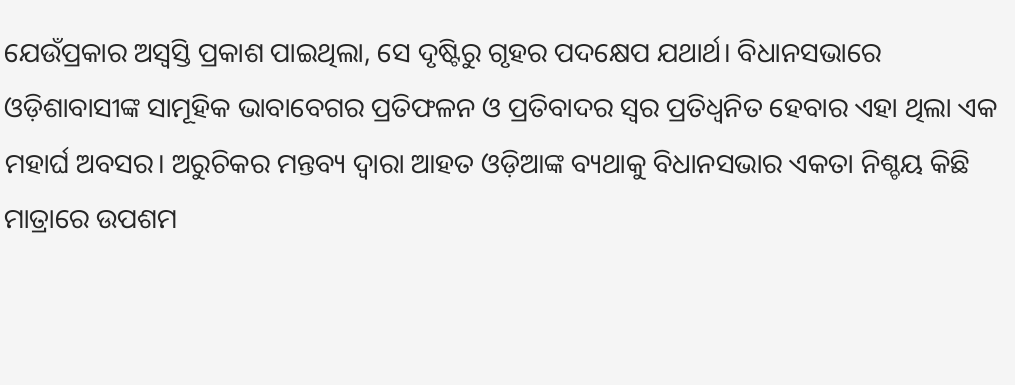ଯେଉଁପ୍ରକାର ଅସ୍ୱସ୍ତି ପ୍ରକାଶ ପାଇଥିଲା, ସେ ଦୃଷ୍ଟିରୁ ଗୃହର ପଦକ୍ଷେପ ଯଥାର୍ଥ। ବିଧାନସଭାରେ ଓଡ଼ିଶାବାସୀଙ୍କ ସାମୂହିକ ଭାବାବେଗର ପ୍ରତିଫଳନ ଓ ପ୍ରତିବାଦର ସ୍ୱର ପ୍ରତିଧ୍ୱନିତ ହେବାର ଏହା ଥିଲା ଏକ ମହାର୍ଘ ଅବସର। ଅରୁଚିକର ମନ୍ତବ୍ୟ ଦ୍ୱାରା ଆହତ ଓଡ଼ିଆଙ୍କ ବ୍ୟଥାକୁ ବିଧାନସଭାର ଏକତା ନିଶ୍ଚୟ କିଛି ମାତ୍ରାରେ ଉପଶମ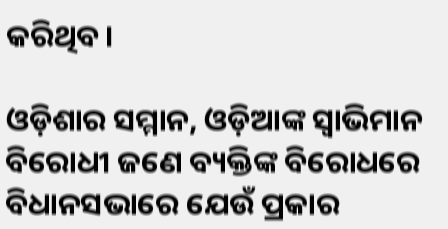କରିଥିବ।

ଓଡ଼ିଶାର ସମ୍ମାନ, ଓଡ଼ିଆଙ୍କ ସ୍ୱାଭିମାନ ବିରୋଧୀ ଜଣେ ବ୍ୟକ୍ତିଙ୍କ ବିରୋଧରେ ବିଧାନସଭାରେ ଯେଉଁ ପ୍ରକାର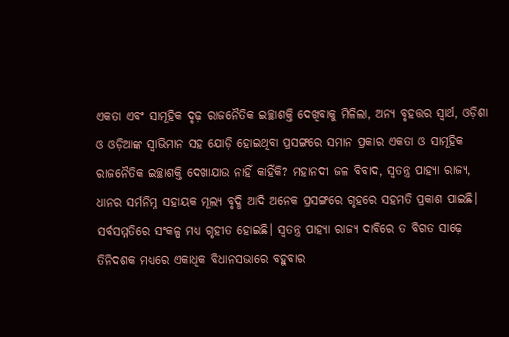ଏକତା ଏବଂ ସାମୂହିକ ଦୃଢ଼ ରାଜନୈତିକ ଇଚ୍ଛାଶକ୍ତି ଦେଖିବାକୁ ମିଳିଲା, ଅନ୍ୟ ବୃହତ୍ତର ସ୍ୱାର୍ଥ, ଓଡ଼ିଶା ଓ ଓଡ଼ିଆଙ୍କ ସ୍ୱାଭିମାନ ସହ ଯୋଡ଼ି ହୋଇଥିବା ପ୍ରସଙ୍ଗରେ ସମାନ ପ୍ରକାର ଏକତା ଓ ସାମୂହିକ ରାଜନୈତିକ ଇଚ୍ଛାଶକ୍ତି ଦେଖାଯାଉ ନାହିଁ କାହିଁକି? ମହାନଦୀ ଜଳ ବିବାଦ, ସ୍ୱତନ୍ତ୍ର ପାହ୍ୟା ରାଜ୍ୟ, ଧାନର ସର୍ମନିମ୍ନ ସହାୟକ ମୂଲ୍ୟ ବୃଦ୍ଧି ଆଦି ଅନେକ ପ୍ରସଙ୍ଗରେ ଗୃହରେ ସହମତି ପ୍ରକାଶ ପାଇଛି। ସର୍ବସମ୍ମତିରେ ସଂକଳ୍ପ ମଧ୍ୟ ଗୃହୀତ ହୋଇଛି। ସ୍ୱତନ୍ତ୍ର ପାହ୍ୟା ରାଜ୍ୟ ଦାବିରେ ତ ବିଗତ ସାଢ଼େ ତିନିଦଶକ ମଧ୍ୟରେ ଏକାଧିକ ବିଧାନସଭାରେ ବହୁବାର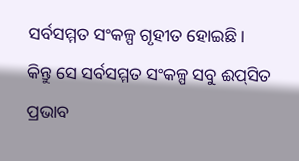ସର୍ବସମ୍ମତ ସଂକଳ୍ପ ଗୃହୀତ ହୋଇଛି। କିନ୍ତୁ ସେ ସର୍ବସମ୍ମତ ସଂକଳ୍ପ ସବୁ ଈପ୍‌ସିତ ପ୍ରଭାବ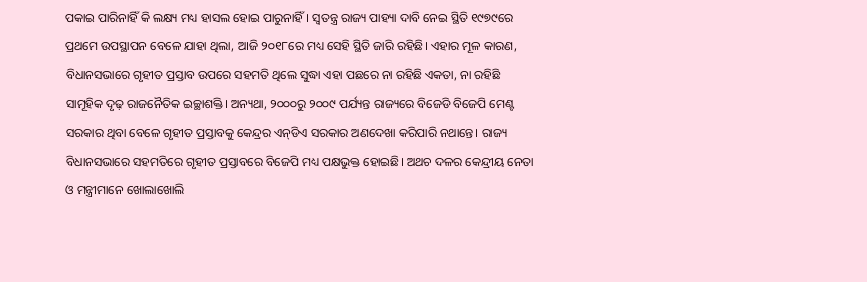ପକାଇ ପାରିନାହିଁ କି ଲକ୍ଷ୍ୟ ମଧ୍ୟ ହାସଲ ହୋଇ ପାରୁନାହିଁ। ସ୍ୱତନ୍ତ୍ର ରାଜ୍ୟ ପାହ୍ୟା ଦାବି ନେଇ ସ୍ଥିତି ୧୯୭୯ରେ ପ୍ରଥମେ ଉପସ୍ଥାପନ ବେଳେ ଯାହା ଥିଲା, ଆଜି ୨୦୧୮ରେ ମଧ୍ୟ ସେହି ସ୍ଥିତି ଜାରି ରହିଛି। ଏହାର ମୂଳ କାରଣ, ବିଧାନସଭାରେ ଗୃହୀତ ପ୍ରସ୍ତାବ ଉପରେ ସହମତି ଥିଲେ ସୁଦ୍ଧା ଏହା ପଛରେ ନା ରହିଛି ଏକତା, ନା ରହିଛି ସାମୂହିକ ଦୃଢ଼ ରାଜନୈତିକ ଇଚ୍ଛାଶକ୍ତି। ଅନ୍ୟଥା, ୨୦୦୦ରୁ ୨୦୦୯ ପର୍ଯ୍ୟନ୍ତ ରାଜ୍ୟରେ ବିଜେଡି ବିଜେପି ମେଣ୍ଟ ସରକାର ଥିବା ବେଳେ ଗୃହୀତ ପ୍ରସ୍ତାବକୁ କେନ୍ଦ୍ରର ଏନ୍‌ଡିଏ ସରକାର ଅଣଦେଖା କରିପାରି ନଥାନ୍ତେ। ରାଜ୍ୟ ବିଧାନସଭାରେ ସହମତିରେ ଗୃହୀତ ପ୍ରସ୍ତାବରେ ବିଜେପି ମଧ୍ୟ ପକ୍ଷଭୁକ୍ତ ହୋଇଛି। ଅଥଚ ଦଳର କେନ୍ଦ୍ରୀୟ ନେତା ଓ ମନ୍ତ୍ରୀମାନେ ଖୋଲାଖୋଲି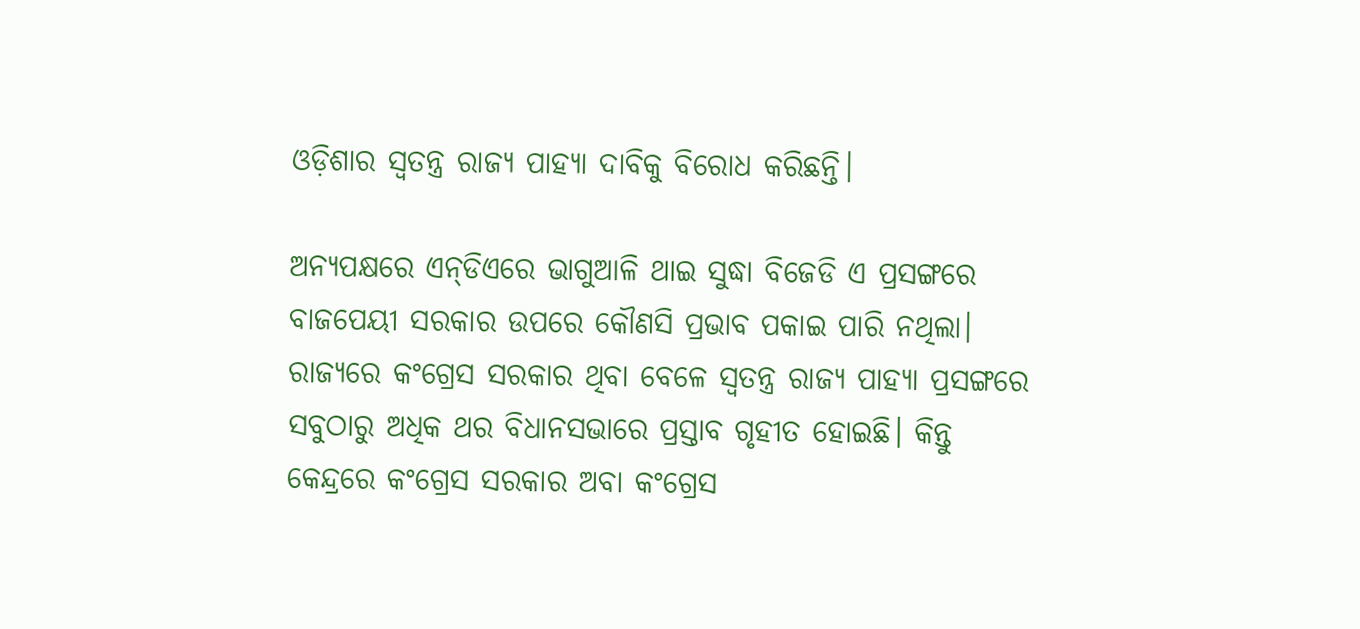ଓଡ଼ିଶାର ସ୍ୱତନ୍ତ୍ର ରାଜ୍ୟ ପାହ୍ୟା ଦାବିକୁ ବିରୋଧ କରିଛନ୍ତି।

ଅନ୍ୟପକ୍ଷରେ ଏନ୍‌ଡିଏରେ ଭାଗୁଆଳି ଥାଇ ସୁଦ୍ଧା ବିଜେଡି ଏ ପ୍ରସଙ୍ଗରେ ବାଜପେୟୀ ସରକାର ଉପରେ କୌଣସି ପ୍ରଭାବ ପକାଇ ପାରି ନଥିଲା। ରାଜ୍ୟରେ କଂଗ୍ରେସ ସରକାର ଥିବା ବେଳେ ସ୍ୱତନ୍ତ୍ର ରାଜ୍ୟ ପାହ୍ୟା ପ୍ରସଙ୍ଗରେ ସବୁଠାରୁ ଅଧିକ ଥର ବିଧାନସଭାରେ ପ୍ରସ୍ତାବ ଗୃହୀତ ହୋଇଛି। କିନ୍ତୁ କେନ୍ଦ୍ରରେ କଂଗ୍ରେସ ସରକାର ଅବା କଂଗ୍ରେସ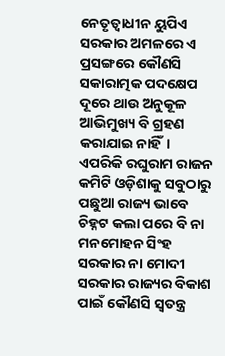ନେତୃତ୍ୱାଧୀନ ୟୁପିଏ ସରକାର ଅମଳରେ ଏ ପ୍ରସଙ୍ଗରେ କୌଣସି ସକାରାତ୍ମକ ପଦକ୍ଷେପ ଦୂରେ ଥାଉ ଅନୁକୂଳ ଆଭିମୁଖ୍ୟ ବି ଗ୍ରହଣ କରାଯାଇ ନାହିଁ। ଏପରିକି ରଘୁରାମ ରାଜନ କମିଟି ଓଡ଼ିଶାକୁ ସବୁଠାରୁ ପଛୁଆ ରାଜ୍ୟ ଭାବେ ଚିହ୍ନଟ କଲା ପରେ ବି ନା ମନମୋହନ ସିଂହ ସରକାର ନା ମୋଦୀ ସରକାର ରାଜ୍ୟର ବିକାଶ ପାଇଁ କୌଣସି ସ୍ୱତନ୍ତ୍ର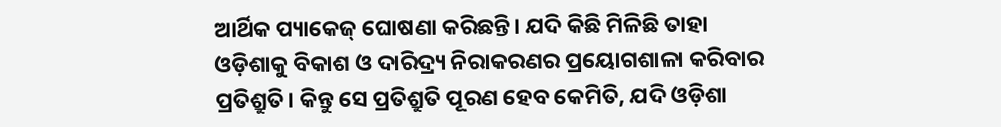ଆର୍ଥିକ ପ୍ୟାକେଜ୍‌ ଘୋଷଣା କରିଛନ୍ତି। ଯଦି କିଛି ମିଳିଛି ତାହା ଓଡ଼ିଶାକୁ ବିକାଶ ଓ ଦାରିଦ୍ର୍ୟ ନିରାକରଣର ପ୍ରୟୋଗଶାଳା କରିବାର ପ୍ରତିଶ୍ରୁତି। କିନ୍ତୁ ସେ ପ୍ରତିଶ୍ରୁତି ପୂରଣ ହେବ କେମିତି, ଯଦି ଓଡ଼ିଶା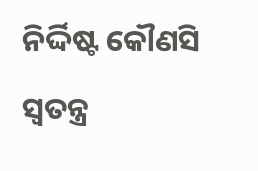ନିର୍ଦ୍ଦିଷ୍ଟ କୌଣସି ସ୍ୱତନ୍ତ୍ର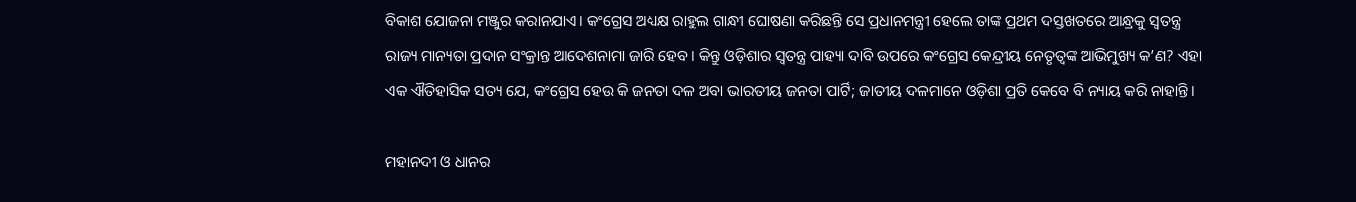ବିକାଶ ଯୋଜନା ମଞ୍ଜୁର କରାନଯାଏ। କଂଗ୍ରେସ ଅଧ୍ୟକ୍ଷ ରାହୁଲ ଗାନ୍ଧୀ ଘୋଷଣା କରିଛନ୍ତି ସେ ପ୍ରଧାନମନ୍ତ୍ରୀ ହେଲେ ତାଙ୍କ ପ୍ରଥମ ଦସ୍ତଖତରେ ଆନ୍ଧ୍ରକୁ ସ୍ୱତନ୍ତ୍ର ରାଜ୍ୟ ମାନ୍ୟତା ପ୍ରଦାନ ସଂକ୍ରାନ୍ତ ଆଦେଶନାମା ଜାରି ହେବ। କିନ୍ତୁ ଓଡ଼ିଶାର ସ୍ୱତନ୍ତ୍ର ପାହ୍ୟା ଦାବି ଉପରେ କଂଗ୍ରେସ କେନ୍ଦ୍ରୀୟ ନେତୃତ୍ୱଙ୍କ ଆଭିମୁଖ୍ୟ କ’ଣ? ଏହା ଏକ ଐତିହାସିକ ସତ୍ୟ ଯେ, କଂଗ୍ରେସ ହେଉ କି ଜନତା ଦଳ ଅବା ଭାରତୀୟ ଜନତା ପାର୍ଟି; ଜାତୀୟ ଦଳମାନେ ଓଡ଼ିଶା ପ୍ରତି କେବେ ବି ନ୍ୟାୟ କରି ନାହାନ୍ତି।

ମହାନଦୀ ଓ ଧାନର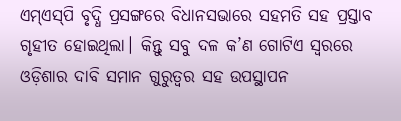ଏମ୍‌ଏସ୍‌ପି ବୃଦ୍ଧି ପ୍ରସଙ୍ଗରେ ବିଧାନସଭାରେ ସହମତି ସହ ପ୍ରସ୍ତାବ ଗୃହୀତ ହୋଇଥିଲା। କିନ୍ତୁ ସବୁ ଦଳ କ’ଣ ଗୋଟିଏ ସ୍ୱରରେ ଓଡ଼ିଶାର ଦାବି ସମାନ ଗୁରୁତ୍ୱର ସହ ଉପସ୍ଥାପନ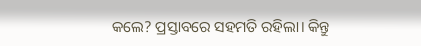କଲେ? ପ୍ରସ୍ତାବରେ ସହମତି ରହିଲା। କିନ୍ତୁ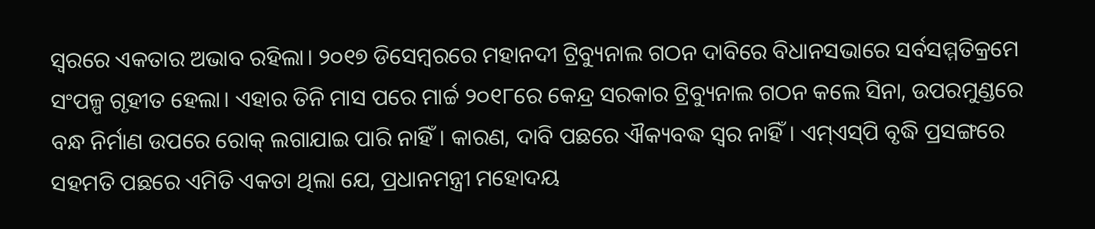ସ୍ୱରରେ ଏକତାର ଅଭାବ ରହିଲା। ୨୦୧୭ ଡିସେମ୍ବରରେ ମହାନଦୀ ଟ୍ରିବ୍ୟୁନାଲ ଗଠନ ଦାବିରେ ବିଧାନସଭାରେ ସର୍ବସମ୍ମତିକ୍ରମେ ସଂପଳ୍ପ ଗୃହୀତ ହେଲା। ଏହାର ତିନି ମାସ ପରେ ମାର୍ଚ୍ଚ ୨୦୧୮ରେ କେନ୍ଦ୍ର ସରକାର ଟ୍ରିବ୍ୟୁନାଲ ଗଠନ କଲେ ସିନା, ଉପରମୁଣ୍ଡରେ ବନ୍ଧ ନିର୍ମାଣ ଉପରେ ରୋକ୍‌ ଲଗାଯାଇ ପାରି ନାହିଁ। କାରଣ, ଦାବି ପଛରେ ଐକ୍ୟବଦ୍ଧ ସ୍ୱର ନାହିଁ। ଏମ୍‌ଏସ୍‌ପି ବୃଦ୍ଧି ପ୍ରସଙ୍ଗରେ ସହମତି ପଛରେ ଏମିତି ଏକତା ଥିଲା ଯେ, ପ୍ରଧାନମନ୍ତ୍ରୀ ମହୋଦୟ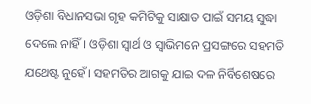ଓଡ଼ିଶା ବିଧାନସଭା ଗୃହ କମିଟିକୁ ସାକ୍ଷାତ ପାଇଁ ସମୟ ସୁଦ୍ଧା ଦେଲେ ନାହିଁ। ଓଡ଼ିଶା ସ୍ୱାର୍ଥ ଓ ସ୍ୱାଭିମନେ ପ୍ରସଙ୍ଗରେ ସହମତି ଯଥେଷ୍ଟ ନୁହେଁ। ସହମତିର ଆଗକୁ ଯାଇ ଦଳ ନିର୍ବିଶେଷରେ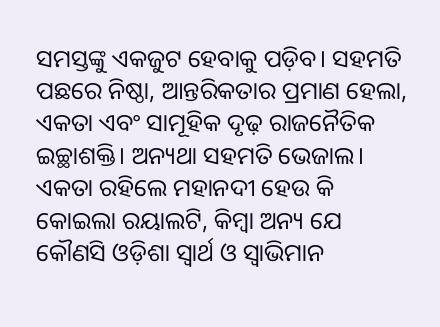ସମସ୍ତଙ୍କୁ ଏକଜୁଟ ହେବାକୁ ପଡ଼ିବ। ସହମତି ପଛରେ ନିଷ୍ଠା, ଆନ୍ତରିକତାର ପ୍ରମାଣ ହେଲା, ଏକତା ଏବଂ ସାମୂହିକ ଦୃଢ଼ ରାଜନୈତିକ ଇଚ୍ଛାଶକ୍ତି। ଅନ୍ୟଥା ସହମତି ଭେଜାଲ। ଏକତା ରହିଲେ ମହାନଦୀ ହେଉ କି କୋଇଲା ରୟାଲଟି, କିମ୍ବା ଅନ୍ୟ ଯେ କୌଣସି ଓଡ଼ିଶା ସ୍ୱାର୍ଥ ଓ ସ୍ୱାଭିମାନ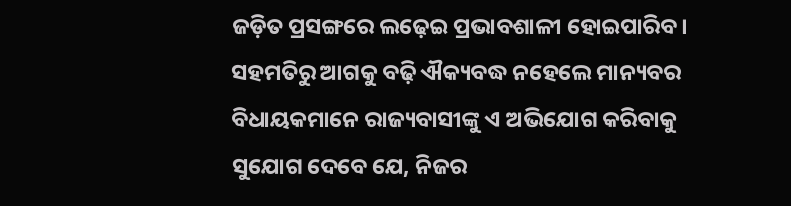ଜଡ଼ିତ ପ୍ରସଙ୍ଗରେ ଲଢ଼େଇ ପ୍ରଭାବଶାଳୀ ହୋଇପାରିବ। ସହମତିରୁ ଆଗକୁ ବଢ଼ି ଐକ୍ୟବଦ୍ଧ ନହେଲେ ମାନ୍ୟବର ବିଧାୟକମାନେ ରାଜ୍ୟବାସୀଙ୍କୁ ଏ ଅଭିଯୋଗ କରିବାକୁ ସୁଯୋଗ ଦେବେ ଯେ, ନିଜର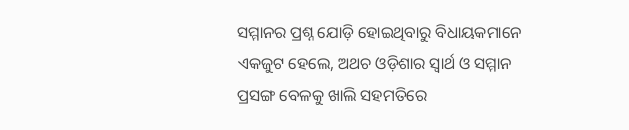ସମ୍ମାନର ପ୍ରଶ୍ନ ଯୋଡ଼ି ହୋଇଥିବାରୁ ବିଧାୟକମାନେ ଏକଜୁଟ ହେଲେ, ଅଥଚ ଓଡ଼ିଶାର ସ୍ୱାର୍ଥ ଓ ସମ୍ମାନ ପ୍ରସଙ୍ଗ ବେଳକୁ ଖାଲି ସହମତିରେ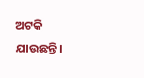ଅଟକି ଯାଉଛନ୍ତି।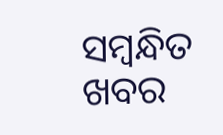ସମ୍ବନ୍ଧିତ ଖବର